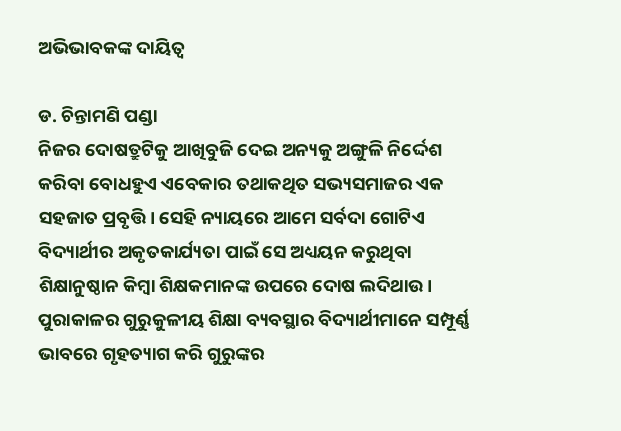ଅଭିଭାବକଙ୍କ ଦାୟିତ୍ୱ

ଡ. ଚିନ୍ତାମଣି ପଣ୍ଡା
ନିଜର ଦୋଷତ୍ରୁଟିକୁ ଆଖିବୁଜି ଦେଇ ଅନ୍ୟକୁ ଅଙ୍ଗୁଳି ନିର୍ଦ୍ଦେଶ କରିବା ବୋଧହୁଏ ଏବେକାର ତଥାକଥିତ ସଭ୍ୟସମାଜର ଏକ ସହଜାତ ପ୍ରବୃତ୍ତି। ସେହି ନ୍ୟାୟରେ ଆମେ ସର୍ବଦା ଗୋଟିଏ ବିଦ୍ୟାର୍ଥୀର ଅକୃତକାର୍ଯ୍ୟତା ପାଇଁ ସେ ଅଧ୍ୟୟନ କରୁଥିବା ଶିକ୍ଷାନୁଷ୍ଠାନ କିମ୍ବା ଶିକ୍ଷକମାନଙ୍କ ଉପରେ ଦୋଷ ଲଦିଥାଉ। ପୁରାକାଳର ଗୁରୁକୁଳୀୟ ଶିକ୍ଷା ବ୍ୟବସ୍ଥାର ବିଦ୍ୟାର୍ଥୀମାନେ ସମ୍ପୂର୍ଣ୍ଣ ଭାବରେ ଗୃହତ୍ୟାଗ କରି ଗୁରୁଙ୍କର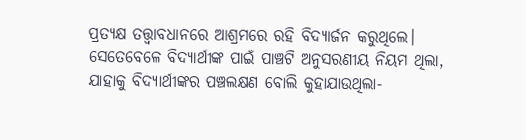ପ୍ରତ୍ୟକ୍ଷ ତତ୍ତ୍ୱାବଧାନରେ ଆଶ୍ରମରେ ରହି ବିଦ୍ୟାର୍ଜନ କରୁଥିଲେ। ସେତେବେଳେ ବିଦ୍ୟାର୍ଥୀଙ୍କ ପାଇଁ ପାଞ୍ଚଟି ଅନୁସରଣୀୟ ନିୟମ ଥିଲା, ଯାହାକୁ ବିଦ୍ୟାର୍ଥୀଙ୍କର ପଞ୍ଚଲକ୍ଷଣ ବୋଲି କୁହାଯାଉଥିଲା-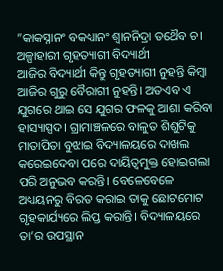”କାକସ୍ନାନଂ ବକଧ୍ୟାନଂ ଶ୍ୱାନନିଦ୍ରା ତଥୈବ ଚ।
ଅଳ୍ପାହାରୀ ଗୃହତ୍ୟାଗୀ ବିଦ୍ୟାର୍ଥୀ
ଆଜିର ବିଦ୍ୟାର୍ଥୀ କିନ୍ତୁ ଗୃହତ୍ୟାଗୀ ନୁହନ୍ତି କିମ୍ବା ଆଜିର ଗୁରୁ ବୈରାଗୀ ନୁହନ୍ତି। ଅତଏବ ଏ ଯୁଗରେ ଥାଇ ସେ ଯୁଗର ଫଳକୁ ଆଶା କରିବା ହାସ୍ୟାସ୍ପଦ। ଗ୍ରାମାଞ୍ଚଳରେ ବାଳୁତ ଶିଶୁଟିକୁ ମାତାପିତା ବୁଝାଇ ବିଦ୍ୟାଳୟରେ ଦାଖଲ କରେଇଦେବା ପରେ ଦାୟିତ୍ୱମୁକ୍ତ ହୋଇଗଲା ପରି ଅନୁଭବ କରନ୍ତି। ବେଳେବେଳେ ଅଧ୍ୟୟନରୁ ବିରତ କରାଇ ତାକୁ ଛୋଟମୋଟ ଗୃହକାର୍ଯ୍ୟରେ ଲିପ୍ତ କରାନ୍ତି। ବିଦ୍ୟାଳୟରେ ତା’ର ଉପସ୍ଥାନ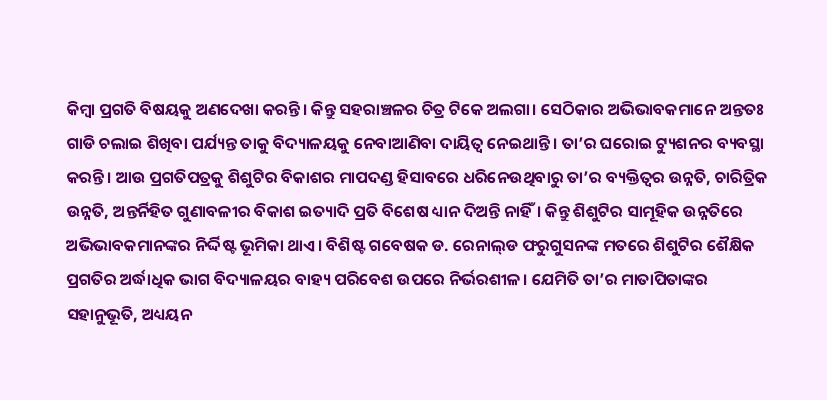କିମ୍ବା ପ୍ରଗତି ବିଷୟକୁ ଅଣଦେଖା କରନ୍ତି। କିନ୍ତୁ ସହରାଞ୍ଚଳର ଚିତ୍ର ଟିକେ ଅଲଗା। ସେଠିକାର ଅଭିଭାବକମାନେ ଅନ୍ତତଃ ଗାଡି ଚଲାଇ ଶିଖିବା ପର୍ଯ୍ୟନ୍ତ ତାକୁ ବିଦ୍ୟାଳୟକୁ ନେବାଆଣିବା ଦାୟିତ୍ୱ ନେଇଥାନ୍ତି। ତା’ର ଘରୋଇ ଟ୍ୟୁଶନର ବ୍ୟବସ୍ଥା କରନ୍ତି। ଆଉ ପ୍ରଗତିପତ୍ରକୁ ଶିଶୁଟିର ବିକାଶର ମାପଦଣ୍ଡ ହିସାବରେ ଧରିନେଉଥିବାରୁ ତା’ର ବ୍ୟକ୍ତିତ୍ୱର ଉନ୍ନତି, ଚାରିତ୍ରିକ ଉନ୍ନତି, ଅନ୍ତର୍ନିହିତ ଗୁଣାବଳୀର ବିକାଶ ଇତ୍ୟାଦି ପ୍ରତି ବିଶେଷ ଧ୍ୟାନ ଦିଅନ୍ତି ନାହିଁ। କିନ୍ତୁ ଶିଶୁଟିର ସାମୂହିକ ଉନ୍ନତିରେ ଅଭିଭାବକମାନଙ୍କର ନିର୍ଦ୍ଦିଷ୍ଟ ଭୂମିକା ଥାଏ। ବିଶିଷ୍ଟ ଗବେଷକ ଡ. ରେନାଲ୍‌ଡ ଫରୁଗୁସନଙ୍କ ମତରେ ଶିଶୁଟିର ଶୈକ୍ଷିକ ପ୍ରଗତିର ଅର୍ଦ୍ଧାଧିକ ଭାଗ ବିଦ୍ୟାଳୟର ବାହ୍ୟ ପରିବେଶ ଉପରେ ନିର୍ଭରଶୀଳ। ଯେମିତି ତା’ର ମାତାପିତାଙ୍କର ସହାନୁଭୂତି, ଅଧ୍ୟୟନ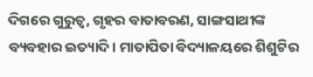ଦିଗରେ ଗୁରୁତ୍ୱ, ଗୃହର ବାତାବରଣ, ସାଙ୍ଗସାଥୀଙ୍କ ବ୍ୟବହାର ଇତ୍ୟାଦି। ମାତାପିତା ବିଦ୍ୟାଳୟରେ ଶିଶୁଟିର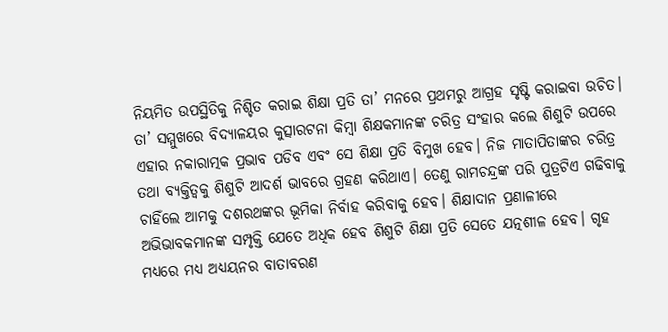ନିୟମିତ ଉପସ୍ଥିତିକୁ ନିଶ୍ଚିତ କରାଇ ଶିକ୍ଷା ପ୍ରତି ତା’ ମନରେ ପ୍ରଥମରୁ ଆଗ୍ରହ ସୃଷ୍ଟି କରାଇବା ଉଚିତ। ତା’ ସମ୍ମୁଖରେ ବିଦ୍ୟାଳୟର କୁତ୍ସାରଟନା କିମ୍ବା ଶିକ୍ଷକମାନଙ୍କ ଚରିତ୍ର ସଂହାର କଲେ ଶିଶୁଟି ଉପରେ ଏହାର ନକାରାତ୍ମକ ପ୍ରଭାବ ପଡିବ ଏବଂ ସେ ଶିକ୍ଷା ପ୍ରତି ବିମୁଖ ହେବ। ନିଜ ମାତାପିତାଙ୍କର ଚରିତ୍ର ତଥା ବ୍ୟକ୍ତିତ୍ୱକୁ ଶିଶୁଟି ଆଦର୍ଶ ଭାବରେ ଗ୍ରହଣ କରିଥାଏ। ତେଣୁ ରାମଚନ୍ଦ୍ରଙ୍କ ପରି ପୁତ୍ରଟିଏ ଗଢିବାକୁ ଚାହିଁଲେ ଆମକୁ ଦଶରଥଙ୍କର ଭୂମିକା ନିର୍ବାହ କରିବାକୁ ହେବ। ଶିକ୍ଷାଦାନ ପ୍ରଣାଳୀରେ ଅଭିଭାବକମାନଙ୍କ ସମ୍ପୃକ୍ତି ଯେତେ ଅଧିକ ହେବ ଶିଶୁଟି ଶିକ୍ଷା ପ୍ରତି ସେତେ ଯତ୍ନଶୀଳ ହେବ। ଗୃହ ମଧ୍ୟରେ ମଧ୍ୟ ଅଧ୍ୟୟନର ବାତାବରଣ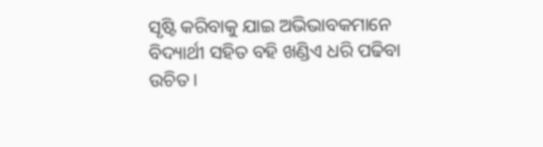ସୃଷ୍ଟି କରିବାକୁ ଯାଇ ଅଭିଭାବକମାନେ ବିଦ୍ୟାର୍ଥୀ ସହିତ ବହି ଖଣ୍ଡିଏ ଧରି ପଢିବା ଉଚିତ।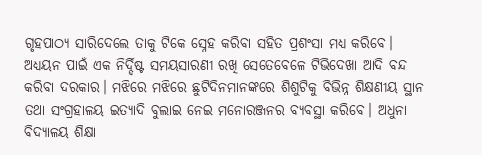ଗୃହପାଠ୍ୟ ସାରିଦେଲେ ତାକୁ ଟିକେ ସ୍ନେହ କରିବା ସହିତ ପ୍ରଶଂସା ମଧ୍ୟ କରିବେ। ଅଧ୍ୟୟନ ପାଇଁ ଏକ ନିର୍ଦ୍ଦିଷ୍ଟ ସମୟସାରଣୀ ରଖି ସେତେବେଳେ ଟିଭିଦେଖା ଆଦି ବନ୍ଦ କରିବା ଦରକାର। ମଝିରେ ମଝିରେ ଛୁଟିଦିନମାନଙ୍କରେ ଶିଶୁଟିକୁ ବିଭିନ୍ନ ଶିକ୍ଷଣୀୟ ସ୍ଥାନ ତଥା ସଂଗ୍ରହାଳୟ ଇତ୍ୟାଦି ବୁଲାଇ ନେଇ ମନୋରଞ୍ଜନର ବ୍ୟବସ୍ଥା କରିବେ। ଅଧୁନା ବିଦ୍ୟାଳୟ ଶିକ୍ଷା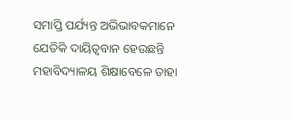ସମାପ୍ତି ପର୍ଯ୍ୟନ୍ତ ଅଭିଭାବକମାନେ ଯେତିକି ଦାୟିତ୍ୱବାନ ହେଉଛନ୍ତି ମହାବିଦ୍ୟାଳୟ ଶିକ୍ଷାବେଳେ ତାହା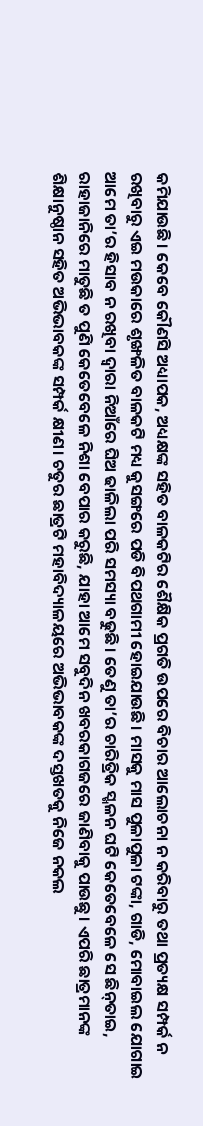କମିଯାଉଛି। କେବେ କୌଣସି ଅଧ୍ୟାପକ, ଅଧ୍ୟକ୍ଷଙ୍କ ସହିତ ବାଳକଟିର ଶୈକ୍ଷିକ ପ୍ରଗତି ଉପରେ ବିଚାର ଆଲୋଚନା ନ କରିବାରୁ ତଥା ପ୍ରତ୍ୟକ୍ଷ ସମ୍ପର୍କ ନ ରଖିବାରୁ ଏଇ ମଉକାରେ ଶୃଙ୍ଖଳିତ ବାଳକଟି ମଧ୍ୟ କୁସଙ୍ଗରେ ପଡି ବିପଥଗାମୀ ହୋଇଯାଉଛି। ମାସକୁ ମାସ ପୁଳାପୁଳା ଟଙ୍କା, ଗାଡି, ମୋବାଇଲ ଯୋଗାଇ ଆମେ ତା’ର ହିସାବ ନ ରଖିବା ଦ୍ୱାରା ନିଆଁରେ ଘିଅ ଢାଳିଲା ପରି ସମସ୍ୟା ବଢୁଛି। ତେଣୁ ତା’ର ଚାରିତ୍ରିକ ସ୍ଖଳନ ଘଟି କେତେବେଳେ ସେ ଛିନ୍‌ତାଇ, ରାହାଜାନିରେ ମାତୁଛି ତ ପୁଣି କେତେବେଳେ ନିଶା ବେପାର କରୁଛି, ଯାହା ଆମେ ସବୁଦିନ ଖବରକାଗଜରେ ଜାଣିବାକୁ ପାଉଛୁ। ଏପରି ଛାତ୍ରମାନଙ୍କ ଶିକ୍ଷାନୁଷ୍ଠାନ ସହିତ ଅଭିଭାବକଙ୍କ ସମ୍ପର୍କ କ୍ଷୀଣ। ଚତୁର ଛାତ୍ରଟି ମହାବିଦ୍ୟାଳୟରେ ଅଭିଭାବକଙ୍କ ଦସ୍ତଖତକୁ ନିଜେ ନକଲ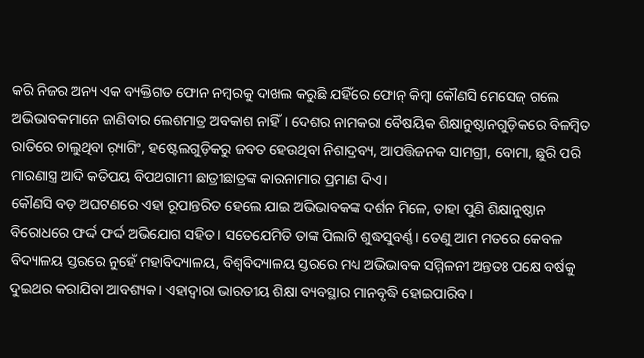କରି ନିଜର ଅନ୍ୟ ଏକ ବ୍ୟକ୍ତିଗତ ଫୋନ ନମ୍ବରକୁ ଦାଖଲ କରୁଛି ଯହିଁରେ ଫୋନ୍‌ କିମ୍ବା କୌଣସି ମେସେଜ୍‌ ଗଲେ ଅଭିଭାବକମାନେ ଜାଣିବାର ଲେଶମାତ୍ର ଅବକାଶ ନାହିଁ। ଦେଶର ନାମକରା ବୈଷୟିକ ଶିକ୍ଷାନୁଷ୍ଠାନଗୁଡ଼ିକରେ ବିଳମ୍ବିତ ରାତିରେ ଚାଲୁଥିବା ର଼୍ୟାଗିଂ, ହଷ୍ଟେଲଗୁଡ଼ିକରୁ ଜବତ ହେଉଥିବା ନିଶାଦ୍ରବ୍ୟ, ଆପତ୍ତିଜନକ ସାମଗ୍ରୀ, ବୋମା, ଛୁରି ପରି ମାରଣାସ୍ତ୍ର ଆଦି କତିପୟ ବିପଥଗାମୀ ଛାତ୍ରୀଛାତ୍ରଙ୍କ କାରନାମାର ପ୍ରମାଣ ଦିଏ।
କୌଣସି ବଡ଼ ଅଘଟଣରେ ଏହା ରୂପାନ୍ତରିତ ହେଲେ ଯାଇ ଅଭିଭାବକଙ୍କ ଦର୍ଶନ ମିଳେ, ତାହା ପୁଣି ଶିକ୍ଷାନୁଷ୍ଠାନ ବିରୋଧରେ ଫର୍ଦ୍ଦ ଫର୍ଦ୍ଦ ଅଭିଯୋଗ ସହିତ। ସତେଯେମିତି ତାଙ୍କ ପିଲାଟି ଶୁଦ୍ଧସୁବର୍ଣ୍ଣ। ତେଣୁ ଆମ ମତରେ କେବଳ ବିଦ୍ୟାଳୟ ସ୍ତରରେ ନୁହେଁ ମହାବିଦ୍ୟାଳୟ, ବିଶ୍ୱବିଦ୍ୟାଳୟ ସ୍ତରରେ ମଧ୍ୟ ଅଭିଭାବକ ସମ୍ମିଳନୀ ଅନ୍ତତଃ ପକ୍ଷେ ବର୍ଷକୁ ଦୁଇଥର କରାଯିବା ଆବଶ୍ୟକ। ଏହାଦ୍ୱାରା ଭାରତୀୟ ଶିକ୍ଷା ବ୍ୟବସ୍ଥାର ମାନବୃଦ୍ଧି ହୋଇପାରିବ।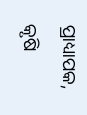ପ୍ରାଧ୍ୟାପକ, କୃଷି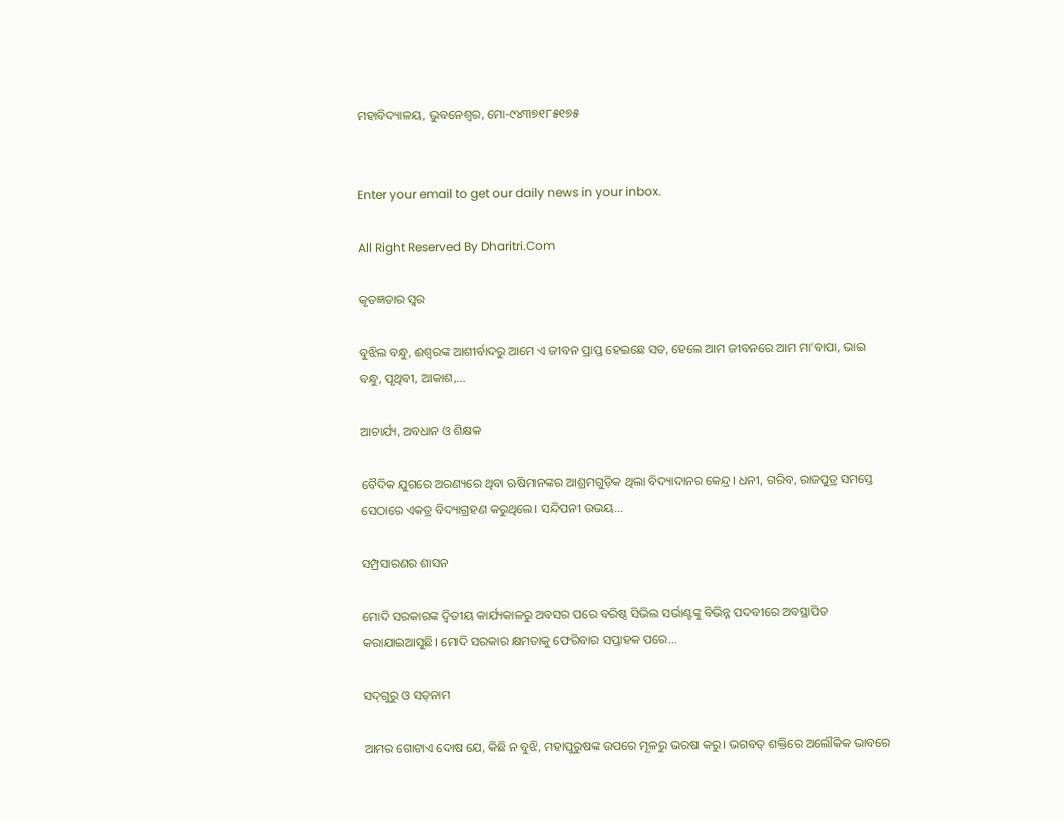ମହାବିଦ୍ୟାଳୟ, ଭୁବନେଶ୍ୱର, ମୋ-୯୪୩୭୧୮୫୧୭୫


Enter your email to get our daily news in your inbox.

All Right Reserved By Dharitri.Com

କୃତଜ୍ଞତାର ସ୍ବର

ବୁଝିଲ ବନ୍ଧୁ, ଈଶ୍ବରଙ୍କ ଆଶୀର୍ବାଦରୁ ଆମେ ଏ ଜୀବନ ପ୍ରାପ୍ତ ହେଇଛେ ସତ, ହେଲେ ଆମ ଜୀବନରେ ଆମ ମା’ବାପା, ଭାଇ ବନ୍ଧୁ, ପୃଥିବୀ, ଆକାଶ,...

ଆଚାର୍ଯ୍ୟ, ଅବଧାନ ଓ ଶିକ୍ଷକ

ବୈଦିକ ଯୁଗରେ ଅରଣ୍ୟରେ ଥିବା ଋଷିମାନଙ୍କର ଆଶ୍ରମଗୁଡ଼ିକ ଥିଲା ବିଦ୍ୟାଦାନର କେନ୍ଦ୍ର। ଧନୀ, ଗରିବ, ରାଜପୁତ୍ର ସମସ୍ତେ ସେଠାରେ ଏକତ୍ର ବିଦ୍ୟାଗ୍ରହଣ କରୁଥିଲେ। ସନ୍ଦିପନୀ ଉଭୟ...

ସମ୍ପ୍ରସାରଣର ଶାସନ

ମୋଦି ସରକାରଙ୍କ ଦ୍ୱିତୀୟ କାର୍ଯ୍ୟକାଳରୁ ଅବସର ପରେ ବରିଷ୍ଠ ସିଭିଲ ସର୍ଭାଣ୍ଟଙ୍କୁ ବିଭିନ୍ନ ପଦବୀରେ ଅବସ୍ଥାପିତ କରାଯାଇଆସୁଛି। ମୋଦି ସରକାର କ୍ଷମତାକୁ ଫେରିବାର ସପ୍ତାହକ ପରେ...

ସଦ୍‌ଗୁରୁ ଓ ସତ୍‌ନାମ

ଆମର ଗୋଟାଏ ଦୋଷ ଯେ, କିଛି ନ ବୁଝି, ମହାପୁରୁଷଙ୍କ ଉପରେ ମୂଳରୁ ଭରଷା କରୁ। ଭଗବତ୍‌ ଶକ୍ତିରେ ଅଲୌକିକ ଭାବରେ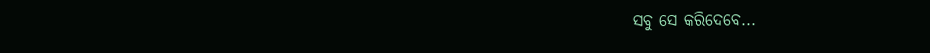ସବୁ ସେ କରିଦେବେ...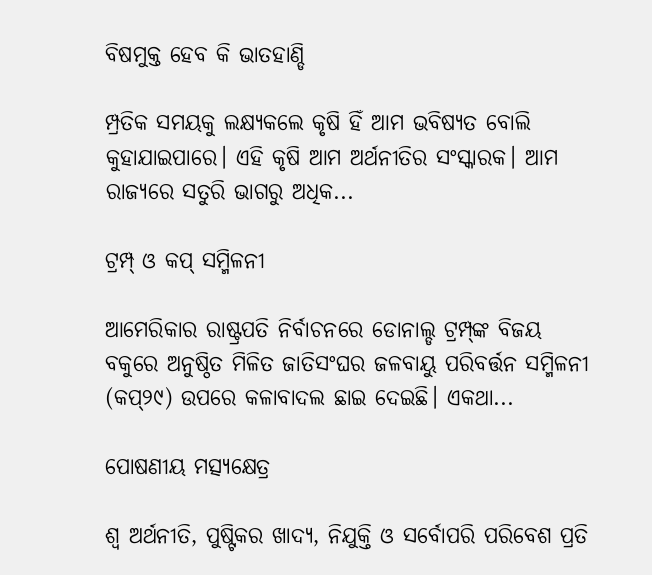ବିଷମୁକ୍ତ ହେବ କି ଭାତହାଣ୍ଡି

ମ୍ପ୍ରତିକ ସମୟକୁ ଲକ୍ଷ୍ୟକଲେ କୃଷି ହିଁ ଆମ ଭବିଷ୍ୟତ ବୋଲି କୁହାଯାଇପାରେ। ଏହି କୃଷି ଆମ ଅର୍ଥନୀତିର ସଂସ୍କାରକ। ଆମ ରାଜ୍ୟରେ ସତୁରି ଭାଗରୁ ଅଧିକ...

ଟ୍ରମ୍ପ୍‌ ଓ କପ୍‌ ସମ୍ମିଳନୀ

ଆମେରିକାର ରାଷ୍ଟ୍ରପତି ନିର୍ବାଚନରେ ଡୋନାଲ୍ଡ ଟ୍ରମ୍ପ୍‌ଙ୍କ ବିଜୟ ବକୁରେ ଅନୁଷ୍ଠିତ ମିଳିତ ଜାତିସଂଘର ଜଳବାୟୁ ପରିବର୍ତ୍ତନ ସମ୍ମିଳନୀ (କପ୍‌୨୯) ଉପରେ କଳାବାଦଲ ଛାଇ ଦେଇଛି। ଏକଥା...

ପୋଷଣୀୟ ମତ୍ସ୍ୟକ୍ଷେତ୍ର

ଶ୍ୱ ଅର୍ଥନୀତି, ପୁଷ୍ଟିକର ଖାଦ୍ୟ, ନିଯୁକ୍ତି ଓ ସର୍ବୋପରି ପରିବେଶ ପ୍ରତି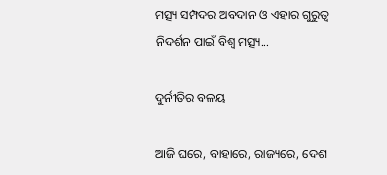ମତ୍ସ୍ୟ ସମ୍ପଦର ଅବଦାନ ଓ ଏହାର ଗୁରୁତ୍ୱ ନିଦର୍ଶନ ପାଇଁ ବିଶ୍ୱ ମତ୍ସ୍ୟ...

ଦୁର୍ନୀତିର ବଳୟ

ଆଜି ଘରେ, ବାହାରେ, ରାଜ୍ୟରେ, ଦେଶ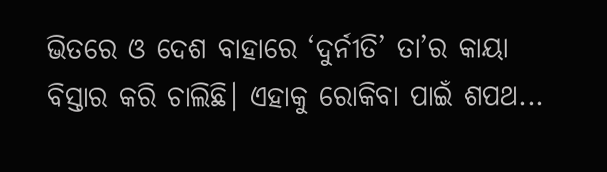ଭିତରେ ଓ ଦେଶ ବାହାରେ ‘ଦୁର୍ନୀତି’ ତା’ର କାୟା ବିସ୍ତାର କରି ଚାଲିଛି। ଏହାକୁ ରୋକିବା ପାଇଁ ଶପଥ...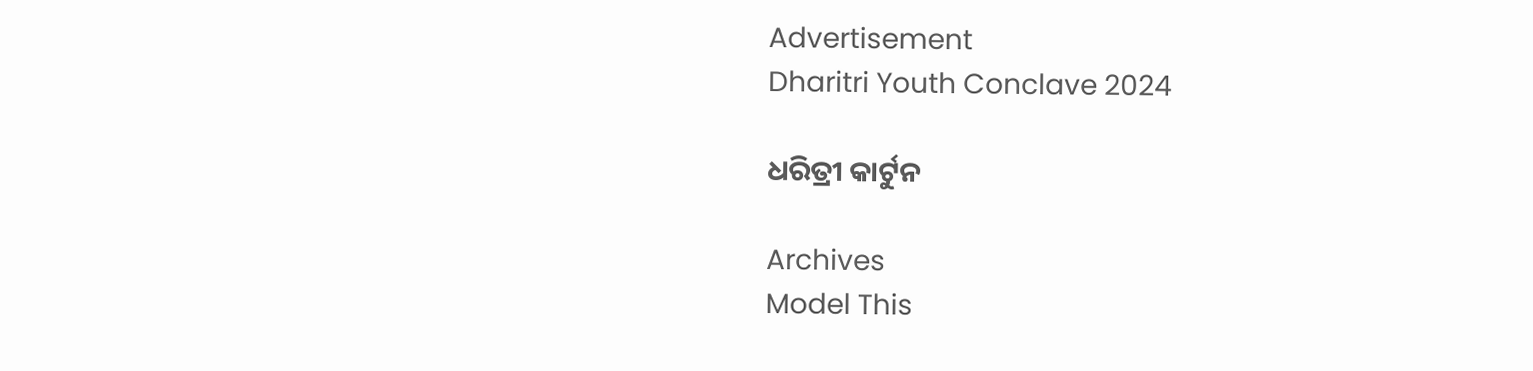Advertisement
Dharitri Youth Conclave 2024

ଧରିତ୍ରୀ କାର୍ଟୁନ

Archives
Model This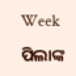Week

ପିଲାଙ୍କ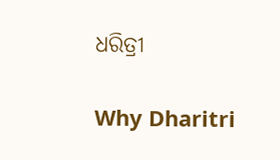ଧରିତ୍ରୀ

Why Dharitri